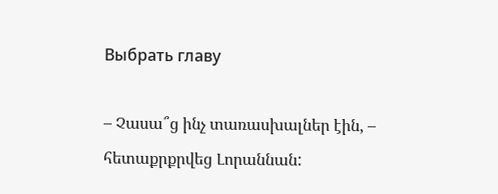Выбрать главу

– Չասա՞ց ինչ տառասխալներ էին, – հետաքրքրվեց Լորաննան: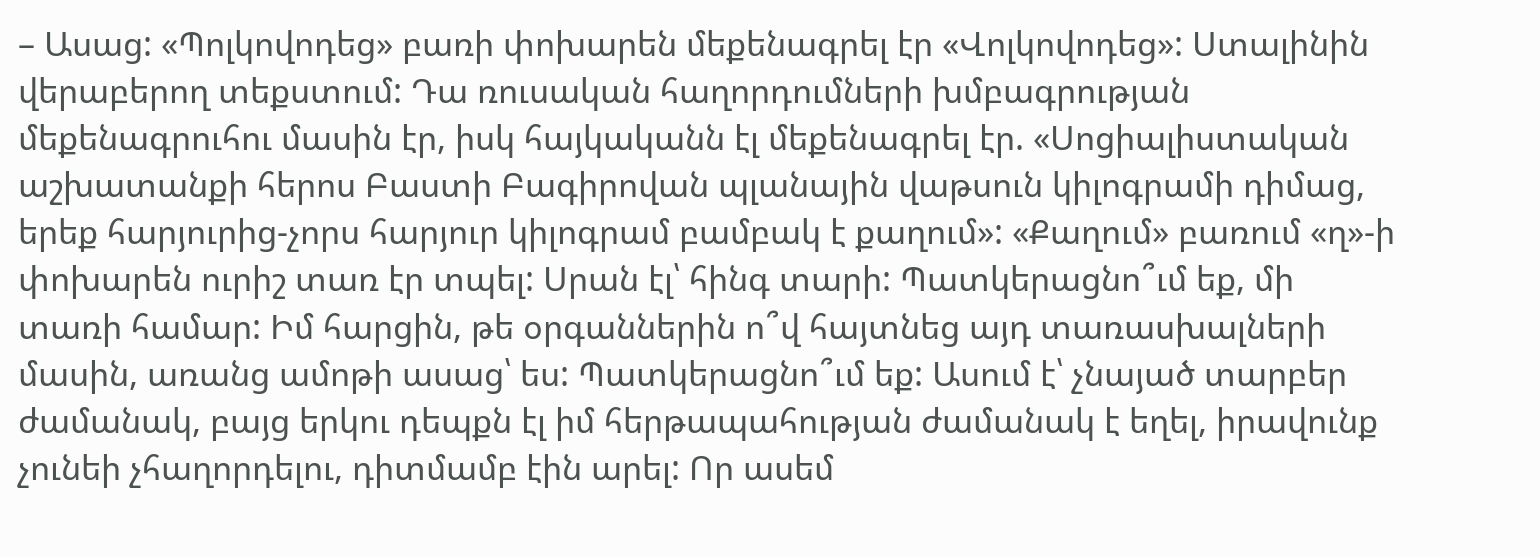– Ասաց: «Պոլկովոդեց» բառի փոխարեն մեքենագրել էր «Վոլկովոդեց»: Ստալինին վերաբերող տեքստում: Դա ռուսական հաղորդումների խմբագրության մեքենագրուհու մասին էր, իսկ հայկականն էլ մեքենագրել էր. «Սոցիալիստական աշխատանքի հերոս Բաստի Բագիրովան պլանային վաթսուն կիլոգրամի դիմաց, երեք հարյուրից-չորս հարյուր կիլոգրամ բամբակ է քաղում»: «Քաղում» բառում «ղ»-ի փոխարեն ուրիշ տառ էր տպել: Սրան էլ՝ հինգ տարի: Պատկերացնո՞ւմ եք, մի տառի համար: Իմ հարցին, թե օրգաններին ո՞վ հայտնեց այդ տառասխալների մասին, առանց ամոթի ասաց՝ ես: Պատկերացնո՞ւմ եք: Ասում է՝ չնայած տարբեր ժամանակ, բայց երկու դեպքն էլ իմ հերթապահության ժամանակ է եղել, իրավունք չունեի չհաղորդելու, դիտմամբ էին արել: Որ ասեմ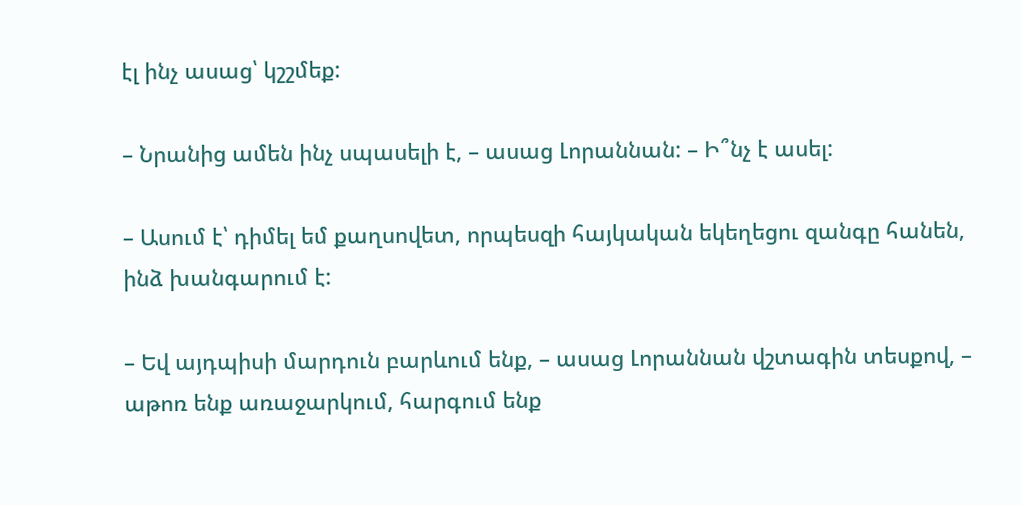էլ ինչ ասաց՝ կշշմեք:

– Նրանից ամեն ինչ սպասելի է, – ասաց Լորաննան: – Ի՞նչ է ասել:

– Ասում է՝ դիմել եմ քաղսովետ, որպեսզի հայկական եկեղեցու զանգը հանեն, ինձ խանգարում է:

– Եվ այդպիսի մարդուն բարևում ենք, – ասաց Լորաննան վշտագին տեսքով, – աթոռ ենք առաջարկում, հարգում ենք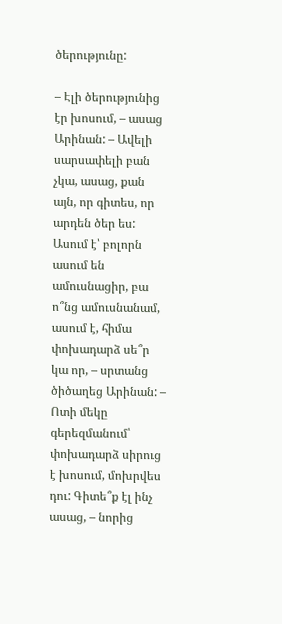ծերությունը:

– Էլի ծերությունից էր խոսում, – ասաց Արինան: – Ավելի սարսափելի բան չկա, ասաց, քան այն, որ գիտես, որ արդեն ծեր ես: Ասում է՝ բոլորն ասում են ամուսնացիր, բա ո՞նց ամուսնանամ, ասում է, հիմա փոխադարձ սե՞ր կա որ, – սրտանց ծիծաղեց Արինան: – Ոտի մեկը գերեզմանում՝ փոխադարձ սիրուց է խոսում, մոխրվես դու: Գիտե՞ք էլ ինչ ասաց, – նորից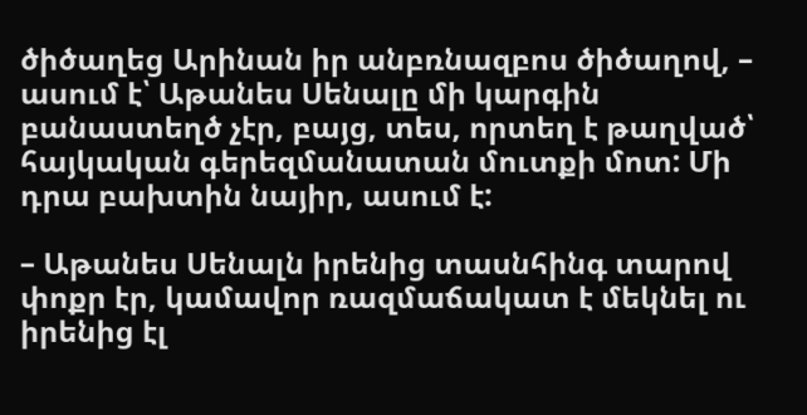ծիծաղեց Արինան իր անբռնազբոս ծիծաղով, – ասում է՝ Աթանես Սենալը մի կարգին բանաստեղծ չէր, բայց, տես, որտեղ է թաղված՝ հայկական գերեզմանատան մուտքի մոտ: Մի դրա բախտին նայիր, ասում է:

– Աթանես Սենալն իրենից տասնհինգ տարով փոքր էր, կամավոր ռազմաճակատ է մեկնել ու իրենից էլ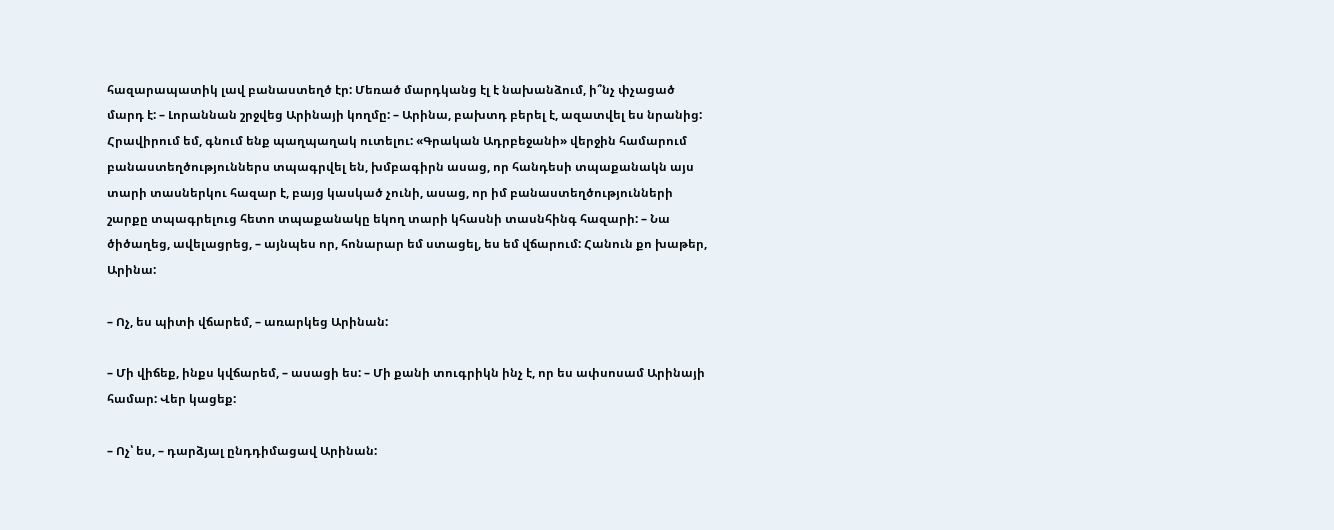հազարապատիկ լավ բանաստեղծ էր: Մեռած մարդկանց էլ է նախանձում, ի՞նչ փչացած մարդ է: – Լորաննան շրջվեց Արինայի կողմը: – Արինա, բախտդ բերել է, ազատվել ես նրանից: Հրավիրում եմ, գնում ենք պաղպաղակ ուտելու: «Գրական Ադրբեջանի» վերջին համարում բանաստեղծություններս տպագրվել են, խմբագիրն ասաց, որ հանդեսի տպաքանակն այս տարի տասներկու հազար է, բայց կասկած չունի, ասաց, որ իմ բանաստեղծությունների շարքը տպագրելուց հետո տպաքանակը եկող տարի կհասնի տասնհինգ հազարի: – Նա ծիծաղեց, ավելացրեց, – այնպես որ, հոնարար եմ ստացել, ես եմ վճարում: Հանուն քո խաթեր, Արինա:

– Ոչ, ես պիտի վճարեմ, – առարկեց Արինան:

– Մի վիճեք, ինքս կվճարեմ, – ասացի ես: – Մի քանի տուգրիկն ինչ է, որ ես ափսոսամ Արինայի համար: Վեր կացեք:

– Ոչ՝ ես, – դարձյալ ընդդիմացավ Արինան: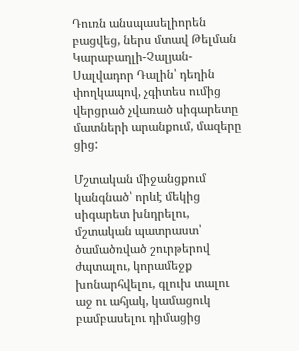Դուռն անսպասելիորեն բացվեց, ներս մտավ Թելման Կարաբաղլի-Չալյան-Սալվադոր Դալին՝ դեղին փողկապով, չգիտես ումից վերցրած չվառած սիգարետը մատների արանքում, մազերը ցից:

Մշտական միջանցքում կանգնած՝ որևէ մեկից սիգարետ խնդրելու, մշտական պատրաստ՝ ծամածռված շուրթերով ժպտալու, կորամեջք խոնարհվելու, գլուխ տալու աջ ու ահյակ, կամացուկ բամբասելու դիմացից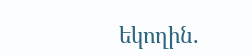եկողին.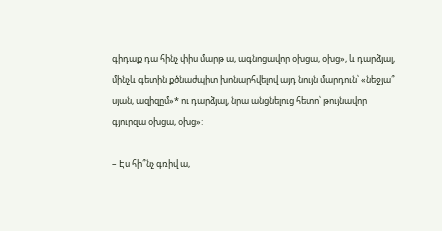գիդաք դա հինչ փիս մարթ ա, ագնոցավոր օխցա, օխց», և դարձյալ, մինչև գետին քծնաժպիտ խոնարհվելով այդ նույն մարդուն՝ «նեջյա՞ սյան, ազիզըմ»* ու դարձյալ, նրա անցնելուց հետո՝ թույնավոր գյուրզա օխցա, օխց»:

– Էս հի՞նչ գռիվ ա,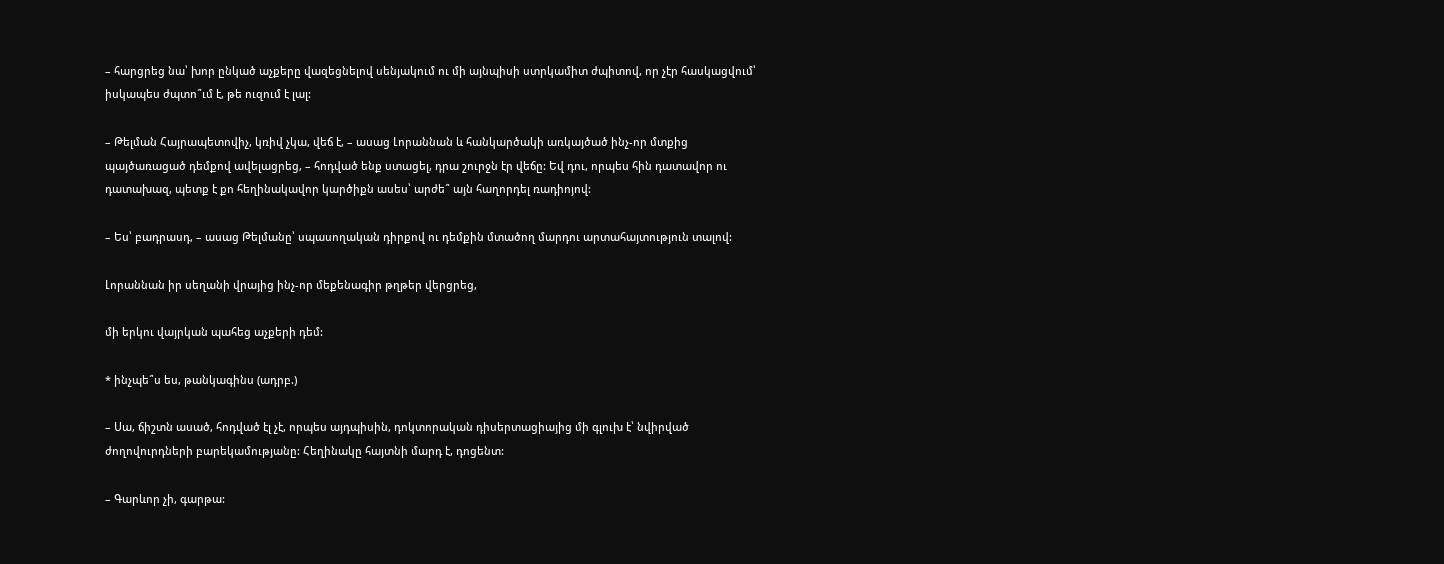– հարցրեց նա՝ խոր ընկած աչքերը վազեցնելով սենյակում ու մի այնպիսի ստրկամիտ ժպիտով, որ չէր հասկացվում՝ իսկապես ժպտո՞ւմ է, թե ուզում է լալ:

– Թելման Հայրապետովիչ, կռիվ չկա, վեճ է, – ասաց Լորաննան և հանկարծակի առկայծած ինչ-որ մտքից պայծառացած դեմքով ավելացրեց, – հոդված ենք ստացել, դրա շուրջն էր վեճը: Եվ դու, որպես հին դատավոր ու դատախազ, պետք է քո հեղինակավոր կարծիքն ասես՝ արժե՞ այն հաղորդել ռադիոյով:

– Ես՝ բադրասդ, – ասաց Թելմանը՝ սպասողական դիրքով ու դեմքին մտածող մարդու արտահայտություն տալով:

Լորաննան իր սեղանի վրայից ինչ-որ մեքենագիր թղթեր վերցրեց,

մի երկու վայրկան պահեց աչքերի դեմ:

* ինչպե՞ս ես, թանկագինս (ադրբ.)

– Սա, ճիշտն ասած, հոդված էլ չէ, որպես այդպիսին, դոկտորական դիսերտացիայից մի գլուխ է՝ նվիրված ժողովուրդների բարեկամությանը: Հեղինակը հայտնի մարդ է, դոցենտ:

– Գարևոր չի, գարթա: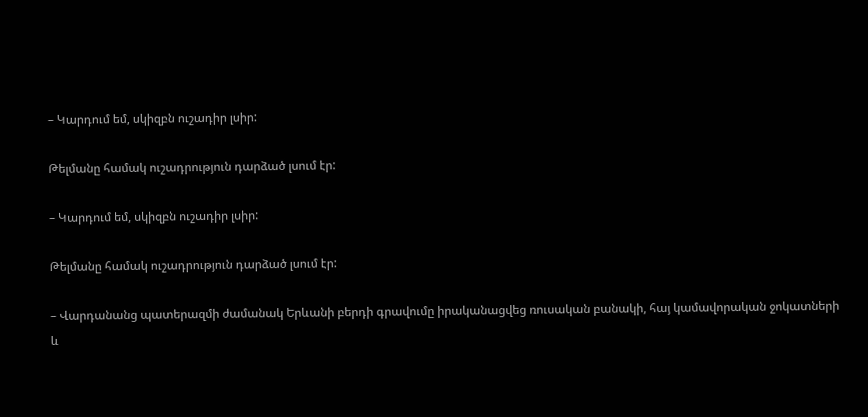– Կարդում եմ, սկիզբն ուշադիր լսիր:

Թելմանը համակ ուշադրություն դարձած լսում էր:

– Կարդում եմ, սկիզբն ուշադիր լսիր:

Թելմանը համակ ուշադրություն դարձած լսում էր:

– Վարդանանց պատերազմի ժամանակ Երևանի բերդի գրավումը իրականացվեց ռուսական բանակի, հայ կամավորական ջոկատների և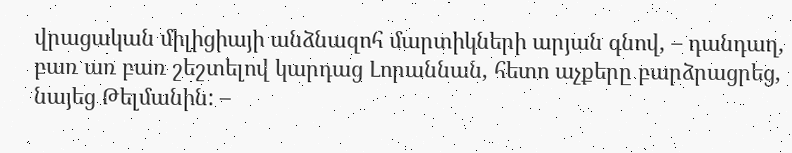վրացական միլիցիայի անձնազոհ մարտիկների արյան գնով, – դանդաղ, բառ առ բառ շեշտելով կարդաց Լորաննան, հետո աչքերը բարձրացրեց, նայեց Թելմանին: –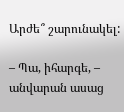Արժե՞ շարունակել:

– Պա, իհարգե, – անվարան ասաց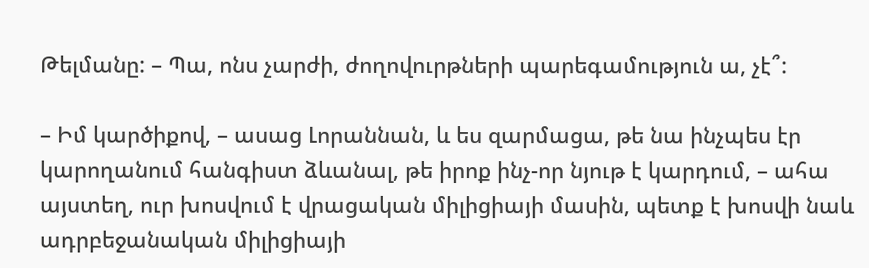Թելմանը: – Պա, ոնս չարժի, ժողովուրթների պարեգամություն ա, չէ՞:

– Իմ կարծիքով, – ասաց Լորաննան, և ես զարմացա, թե նա ինչպես էր կարողանում հանգիստ ձևանալ, թե իրոք ինչ-որ նյութ է կարդում, – ահա այստեղ, ուր խոսվում է վրացական միլիցիայի մասին, պետք է խոսվի նաև ադրբեջանական միլիցիայի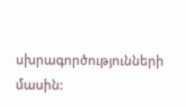սխրագործությունների մասին: